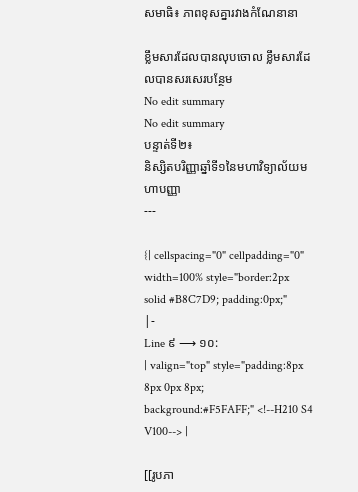សមាធិ៖ ភាពខុសគ្នារវាងកំណែនានា

ខ្លឹមសារដែលបានលុបចោល ខ្លឹមសារដែលបានសរសេរបន្ថែម
No edit summary
No edit summary
បន្ទាត់ទី២៖
និស្សិតបរិញ្ញាឆ្នាំទី១នៃមហាវិទ្យាល័យមហាបញ្ញា
---

{| cellspacing="0" cellpadding="0" width=100% style="border:2px solid #B8C7D9; padding:0px;"
|-
Line ៩ ⟶ ១០:
| valign="top" style="padding:8px 8px 0px 8px; background:#F5FAFF;" <!--H210 S4 V100--> |

[[រូបភា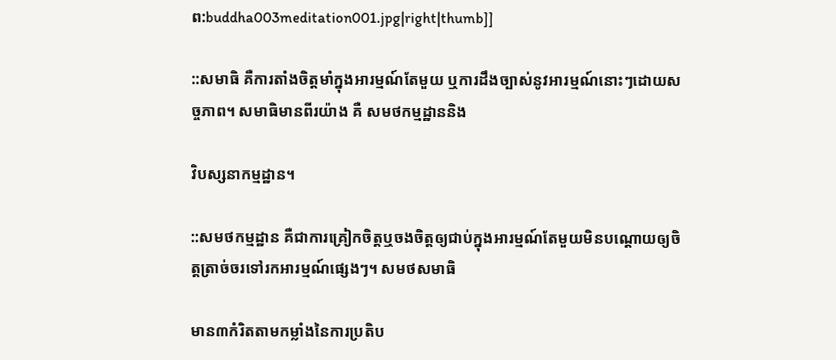ព:buddha003meditation001.jpg|right|thumb]]

::សមាធិ គឺការតាំងចិត្តមាំក្នុងអារម្មណ៍តែមួយ ឬការដឹងច្បាស់នូវអារម្មណ៍នោះៗដោយសច្ចភាព។ សមាធិមានពីរយ៉ាង គឺ សមថកម្មដ្ឋាននិង

វិបស្សនាកម្មដ្ឋាន។

::សមថកម្មដ្ឋាន គឺជាការគ្រៀកចិត្តឬចងចិត្តឲ្យជាប់ក្នុងអារម្មណ៍តែមួយមិនបណ្តោយឲ្យចិត្តត្រាច់ចរទៅរកអារម្មណ៍ផ្សេងៗ។ សមថសមាធិ

មាន៣កំរិតតាមកម្លាំងនៃការប្រតិប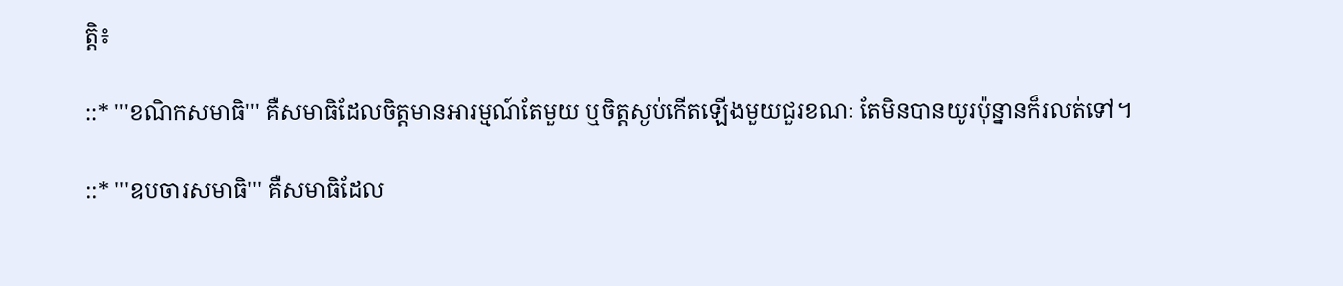ត្តិ៖

::* '''ខណិកសមាធិ''' គឺសមាធិដែលចិត្តមានអារម្មណ៍តែមួយ ឬចិត្តស្ងប់កើតឡើងមួយជួរខណៈ តែមិនបានយូរប៉ុន្នានក៏រលត់ទៅ។

::* '''ឧបចារសមាធិ''' គឺសមាធិដែល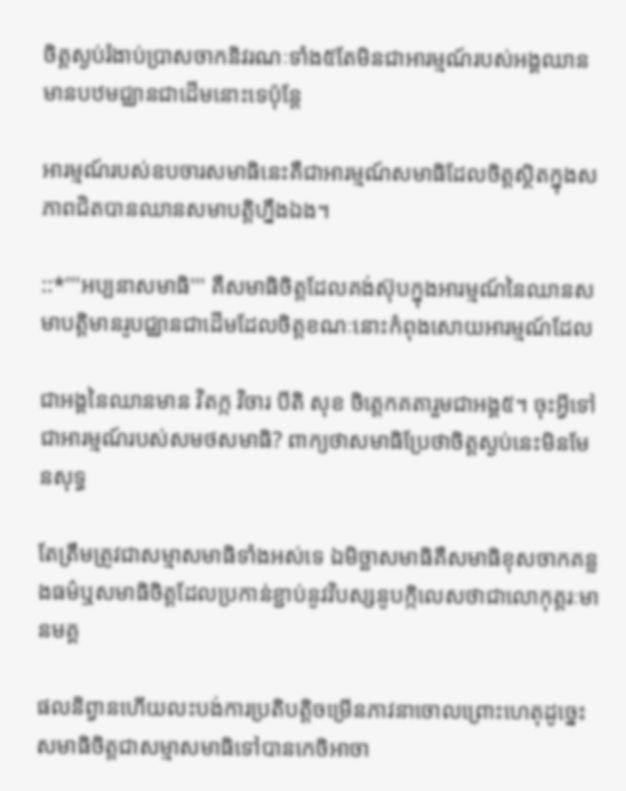ចិត្តស្ងប់រំងាប់ប្រាសចាកនិវរណៈទាំង៥តែមិនជាអារម្មណ៍របស់អង្គឈានមានបឋមជ្ឈានជាដើមនោះទេប៉ុន្តែ

អារម្មណ៍របស់ឧបចារសមាធិនេះគឺជាអារម្មណ៍សមាធិដែលចិត្តស្ថិតក្នុងសភាពជិតបានឈានសមាបត្តិហ្នឹងឯង។

::*'''អប្បនាសមាធិ''' គឺសមាធិចិត្តដែលគង់ស៊ុបក្នុងអារម្មណ៍នៃឈានសមាបត្តិមានរូបជ្ឈានជាដើមដែលចិត្តខណៈនោះកំពុងសោយអារម្មណ៍ដែល

ជាអង្គនៃឈានមាន វិតក្ក វិចារ បីតិ សុខ ចិត្តេកគតារួមជាអង្គ៥។ ចុះអ្វីទៅជាអារម្មណ៍របស់សមថសមាធិ? ពាក្យថាសមាធិប្រែថាចិត្តស្ងប់នេះមិនមែនសុទ្ធ

តែត្រឹមត្រូវជាសម្មាសមាធិទាំងអស់ទេ ឯមិច្ឆាសមាធិគឺសមាធិខុសចាកគន្លងធម៌ឬសមាធិចិត្តដែលប្រកាន់ខ្ជាប់នូវវិបស្សនូបក្កិលេសថាជាលោកុត្តរៈមានមគ្គ

ផលនិព្វានហើយលះបង់ការប្រតិបត្តិចម្រើនភាវនាចោលព្រោះហេតុដូច្នេះសមាធិចិត្តជាសម្មាសមាធិទៅបានកេចិអាចា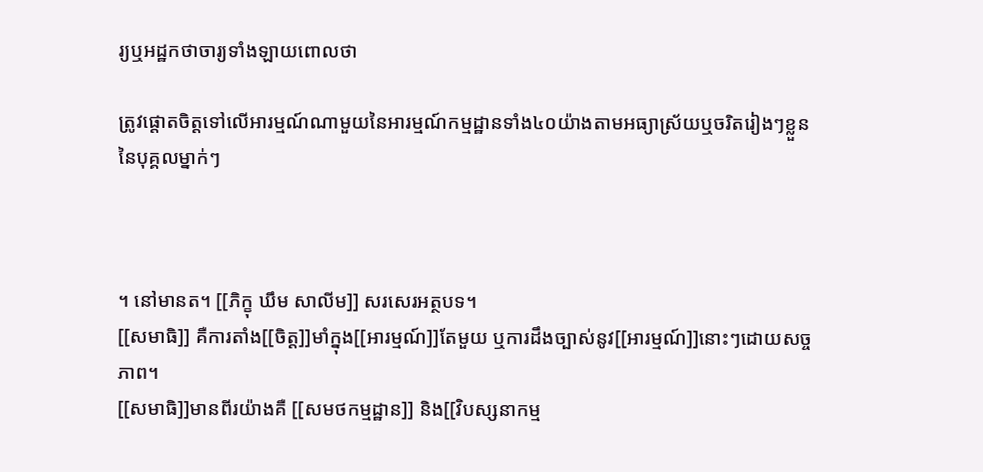រ្យឬអដ្ឋកថាចារ្យទាំងឡាយពោលថា

ត្រូវផ្តោតចិត្តទៅលើអារម្មណ៍ណាមួយនៃអារម្មណ៍កម្មដ្ឋានទាំង៤០យ៉ាងតាមអធ្យាស្រ័យឬចរិតរៀងៗខ្លួននៃបុគ្គលម្នាក់ៗ



។ នៅមានត។ [[ភិក្ខុ ឃឹម សាលីម]] សរសេរអត្ថបទ។
[[សមាធិ]] គឺការតាំង[[ចិត្ត]]មាំក្នុង[[អារម្មណ៍]]តែមួយ ឬការដឹងច្បាស់នូវ[[អារម្មណ៍]]នោះៗដោយសច្ចភាព។
[[សមាធិ]]មានពីរយ៉ាងគឺ [[សមថកម្មដ្ឋាន]] និង[[វិបស្សនាកម្ម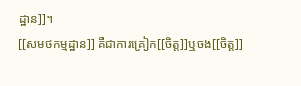ដ្ឋាន]]។
[[សមថកម្មដ្ឋាន]] គឺជាការគ្រៀក[[ចិត្ត]]ឬចង[[ចិត្ត]]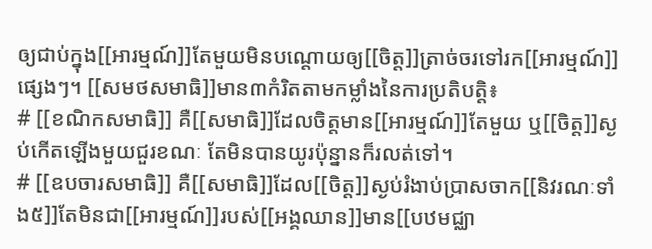ឲ្យជាប់ក្នុង[[អារម្មណ៍]]តែមួយមិនបណ្តោយឲ្យ[[ចិត្ត]]ត្រាច់ចរទៅរក[[អារម្មណ៍]]ផ្សេងៗ។ [[សមថសមាធិ]]មាន៣កំរិតតាមកម្លាំងនៃការប្រតិបត្តិ៖
# [[ខណិកសមាធិ]] គឺ[[សមាធិ]]ដែលចិត្តមាន[[អារម្មណ៍]]តែមួយ ឬ[[ចិត្ត]]ស្ងប់កើតឡើងមួយជួរខណៈ តែមិនបានយូរប៉ុន្នានក៏រលត់ទៅ។
# [[ឧបចារសមាធិ]] គឺ[[សមាធិ]]ដែល[[ចិត្ត]]ស្ងប់រំងាប់ប្រាសចាក[[និវរណៈទាំង៥]]តែមិនជា[[អារម្មណ៍]]របស់[[អង្គឈាន]]មាន[[បឋមជ្ឈា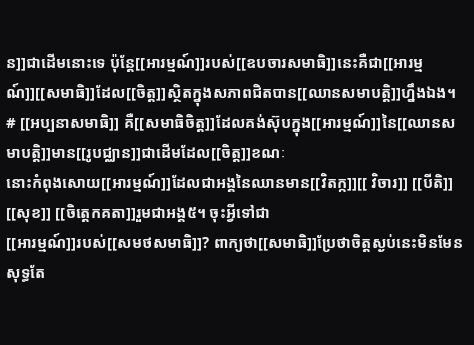ន]]ជាដើមនោះទេ ប៉ុន្តែ[[អារម្មណ៍]]របស់[[ឧបចារសមាធិ]]នេះគឺជា[[អារម្មណ៍]][[សមាធិ]]ដែល[[ចិត្ត]]ស្ថិតក្នុងសភាពជិតបាន[[ឈានសមាបត្តិ]]ហ្នឹងឯង។
# [[អប្បនាសមាធិ]] គឺ[[សមាធិចិត្ត]]ដែលគង់ស៊ុបក្នុង[[អារម្មណ៍]]នៃ[[ឈានសមាបត្តិ]]មាន[[រូបជ្ឈាន]]ជាដើមដែល[[ចិត្ត]]ខណៈ
នោះកំពុងសោយ[[អារម្មណ៍]]ដែលជាអង្គនៃឈានមាន[[វិតក្ក]][[ វិចារ]] [[បីតិ]] [[សុខ]] [[ចិត្តេកគតា]]រួមជាអង្គ៥។ ចុះអ្វីទៅជា
[[អារម្មណ៍]]របស់[[សមថសមាធិ]]? ពាក្យថា[[សមាធិ]]ប្រែថាចិត្តស្ងប់នេះមិនមែនសុទ្ធតែ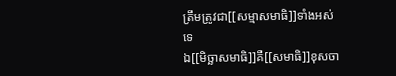ត្រឹមត្រូវជា[[សម្មាសមាធិ]]ទាំងអស់ទេ
ឯ[[មិច្ឆាសមាធិ]]គឺ[[សមាធិ]]ខុសចា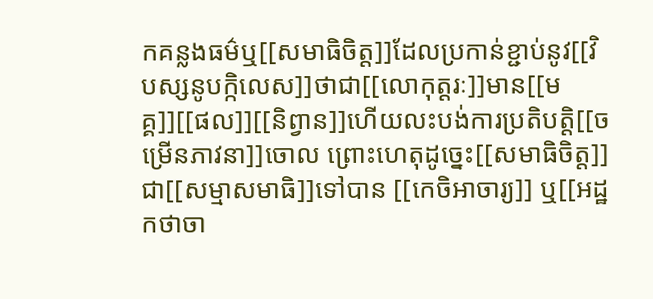កគន្លងធម៌ឬ[[សមាធិចិត្ត]]ដែលប្រកាន់ខ្ជាប់នូវ[[វិបស្សនូបក្កិលេស]]ថាជា[[លោកុត្តរៈ]]មាន[[មគ្គ]][[ផល]][[និព្វាន]]ហើយលះបង់ការប្រតិបត្តិ[[ចម្រើនភាវនា]]ចោល ព្រោះហេតុដូច្នេះ[[សមាធិចិត្ត]]ជា[[សម្មាសមាធិ]]ទៅបាន [[កេចិអាចារ្យ]] ឬ[[អដ្ឋកថាចា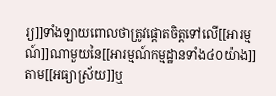រ្យ]]ទាំងឡាយពោលថាត្រូវផ្តោតចិត្តទៅលើ[[អារម្មណ៍]]ណាមួយនៃ[[អារម្មណ៍កម្មដ្ឋានទាំង៤០យ៉ាង]]តាម[[អធ្យាស្រ័យ]]ឬ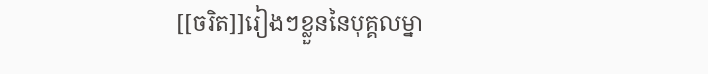[[ចរិត]]រៀងៗខ្លួននៃបុគ្គលម្នា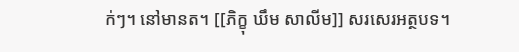ក់ៗ។ នៅមានត។ [[ភិក្ខុ ឃឹម សាលីម]] សរសេរអត្ថបទ។